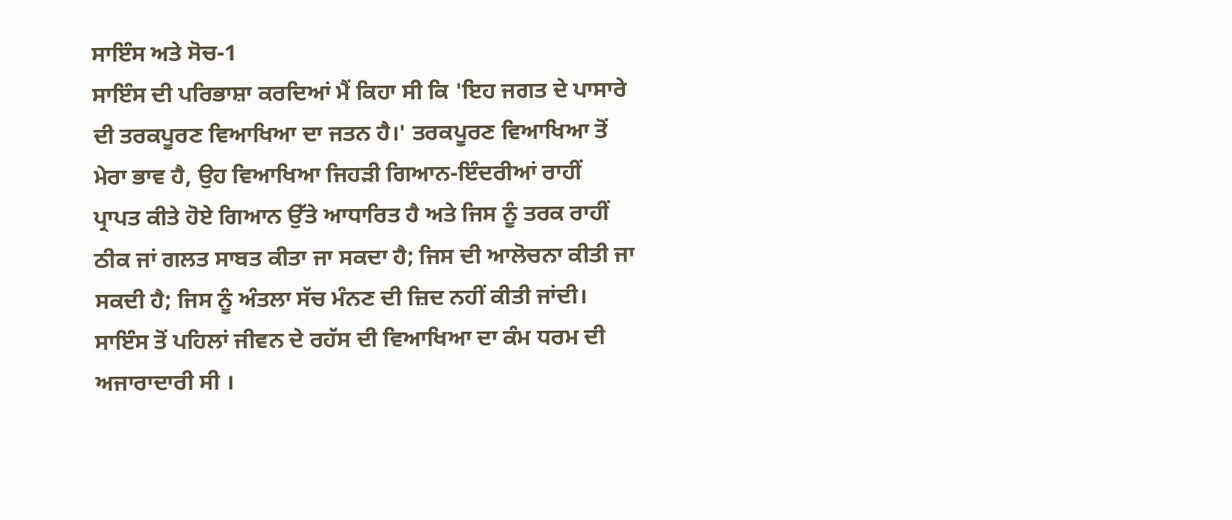ਸਾਇੰਸ ਅਤੇ ਸੋਚ-1
ਸਾਇੰਸ ਦੀ ਪਰਿਭਾਸ਼ਾ ਕਰਦਿਆਂ ਮੈਂ ਕਿਹਾ ਸੀ ਕਿ 'ਇਹ ਜਗਤ ਦੇ ਪਾਸਾਰੇ ਦੀ ਤਰਕਪੂਰਣ ਵਿਆਖਿਆ ਦਾ ਜਤਨ ਹੈ।' ਤਰਕਪੂਰਣ ਵਿਆਖਿਆ ਤੋਂ ਮੇਰਾ ਭਾਵ ਹੈ, ਉਹ ਵਿਆਖਿਆ ਜਿਹੜੀ ਗਿਆਨ-ਇੰਦਰੀਆਂ ਰਾਹੀਂ ਪ੍ਰਾਪਤ ਕੀਤੇ ਹੋਏ ਗਿਆਨ ਉੱਤੇ ਆਧਾਰਿਤ ਹੈ ਅਤੇ ਜਿਸ ਨੂੰ ਤਰਕ ਰਾਹੀਂ ਠੀਕ ਜਾਂ ਗਲਤ ਸਾਬਤ ਕੀਤਾ ਜਾ ਸਕਦਾ ਹੈ; ਜਿਸ ਦੀ ਆਲੋਚਨਾ ਕੀਤੀ ਜਾ ਸਕਦੀ ਹੈ; ਜਿਸ ਨੂੰ ਅੰਤਲਾ ਸੱਚ ਮੰਨਣ ਦੀ ਜ਼ਿਦ ਨਹੀਂ ਕੀਤੀ ਜਾਂਦੀ।
ਸਾਇੰਸ ਤੋਂ ਪਹਿਲਾਂ ਜੀਵਨ ਦੇ ਰਹੱਸ ਦੀ ਵਿਆਖਿਆ ਦਾ ਕੰਮ ਧਰਮ ਦੀ ਅਜਾਰਾਦਾਰੀ ਸੀ ।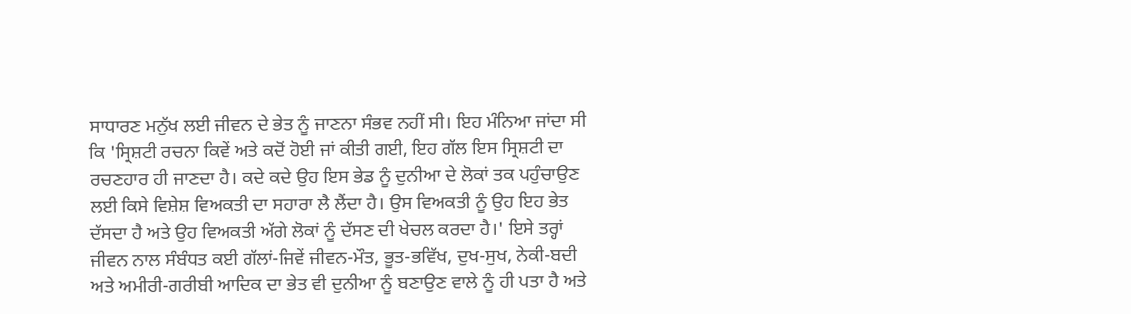ਸਾਧਾਰਣ ਮਨੁੱਖ ਲਈ ਜੀਵਨ ਦੇ ਭੇਤ ਨੂੰ ਜਾਣਨਾ ਸੰਭਵ ਨਹੀਂ ਸੀ। ਇਹ ਮੰਨਿਆ ਜਾਂਦਾ ਸੀ ਕਿ 'ਸ੍ਰਿਸ਼ਟੀ ਰਚਨਾ ਕਿਵੇਂ ਅਤੇ ਕਦੋਂ ਹੋਈ ਜਾਂ ਕੀਤੀ ਗਈ, ਇਹ ਗੱਲ ਇਸ ਸ੍ਰਿਸ਼ਟੀ ਦਾ ਰਚਣਹਾਰ ਹੀ ਜਾਣਦਾ ਹੈ। ਕਦੇ ਕਦੇ ਉਹ ਇਸ ਭੇਡ ਨੂੰ ਦੁਨੀਆ ਦੇ ਲੋਕਾਂ ਤਕ ਪਹੁੰਚਾਉਣ ਲਈ ਕਿਸੇ ਵਿਸ਼ੇਸ਼ ਵਿਅਕਤੀ ਦਾ ਸਹਾਰਾ ਲੈ ਲੈਂਦਾ ਹੈ। ਉਸ ਵਿਅਕਤੀ ਨੂੰ ਉਹ ਇਹ ਭੇਤ ਦੱਸਦਾ ਹੈ ਅਤੇ ਉਹ ਵਿਅਕਤੀ ਅੱਗੇ ਲੋਕਾਂ ਨੂੰ ਦੱਸਣ ਦੀ ਖੇਚਲ ਕਰਦਾ ਹੈ।' ਇਸੇ ਤਰ੍ਹਾਂ ਜੀਵਨ ਨਾਲ ਸੰਬੰਧਤ ਕਈ ਗੱਲਾਂ-ਜਿਵੇਂ ਜੀਵਨ-ਮੌਤ, ਭੂਤ-ਭਵਿੱਖ, ਦੁਖ-ਸੁਖ, ਨੇਕੀ-ਬਦੀ ਅਤੇ ਅਮੀਰੀ-ਗਰੀਬੀ ਆਦਿਕ ਦਾ ਭੇਤ ਵੀ ਦੁਨੀਆ ਨੂੰ ਬਣਾਉਣ ਵਾਲੇ ਨੂੰ ਹੀ ਪਤਾ ਹੈ ਅਤੇ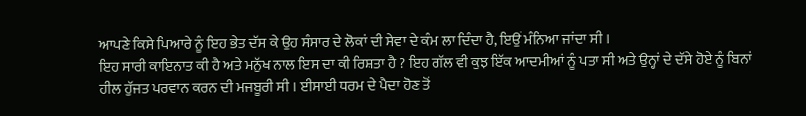ਆਪਣੇ ਕਿਸੇ ਪਿਆਰੇ ਨੂੰ ਇਹ ਭੇਤ ਦੱਸ ਕੇ ਉਹ ਸੰਸਾਰ ਦੇ ਲੋਕਾਂ ਦੀ ਸੇਵਾ ਦੇ ਕੰਮ ਲਾ ਦਿੰਦਾ ਹੈ, ਇਉਂ ਮੰਨਿਆ ਜਾਂਦਾ ਸੀ ।
ਇਹ ਸਾਰੀ ਕਾਇਨਾਤ ਕੀ ਹੈ ਅਤੇ ਮਨੁੱਖ ਨਾਲ ਇਸ ਦਾ ਕੀ ਰਿਸ਼ਤਾ ਹੈ ? ਇਹ ਗੱਲ ਵੀ ਕੁਝ ਇੱਕ ਆਦਮੀਆਂ ਨੂੰ ਪਤਾ ਸੀ ਅਤੇ ਉਨ੍ਹਾਂ ਦੇ ਦੱਸੇ ਹੋਏ ਨੂੰ ਬਿਨਾਂ ਹੀਲ ਹੁੱਜਤ ਪਰਵਾਨ ਕਰਨ ਦੀ ਮਜਬੂਰੀ ਸੀ । ਈਸਾਈ ਧਰਮ ਦੇ ਪੈਦਾ ਹੋਣ ਤੋਂ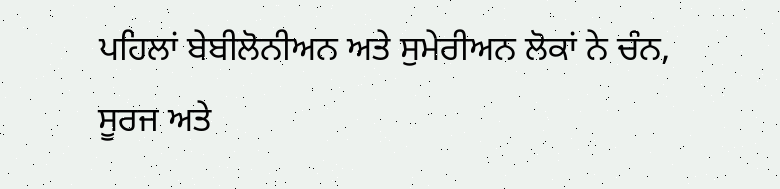ਪਹਿਲਾਂ ਬੇਬੀਲੋਨੀਅਨ ਅਤੇ ਸੁਮੇਰੀਅਨ ਲੋਕਾਂ ਨੇ ਚੰਨ, ਸੂਰਜ ਅਤੇ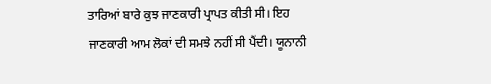ਤਾਰਿਆਂ ਬਾਰੇ ਕੁਝ ਜਾਣਕਾਰੀ ਪ੍ਰਾਪਤ ਕੀਤੀ ਸੀ। ਇਹ ਜਾਣਕਾਰੀ ਆਮ ਲੋਕਾਂ ਦੀ ਸਮਝੇ ਨਹੀਂ ਸੀ ਪੈਂਦੀ। ਯੂਨਾਨੀ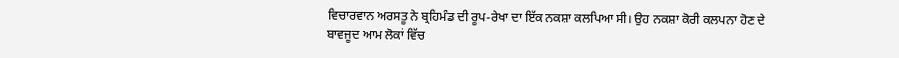ਵਿਚਾਰਵਾਨ ਅਰਸਤੂ ਨੇ ਬ੍ਰਹਿਮੰਡ ਦੀ ਰੂਪ-ਰੇਖਾ ਦਾ ਇੱਕ ਨਕਸ਼ਾ ਕਲਪਿਆ ਸੀ। ਉਹ ਨਕਸ਼ਾ ਕੋਰੀ ਕਲਪਨਾ ਹੋਣ ਦੇ ਬਾਵਜੂਦ ਆਮ ਲੋਕਾਂ ਵਿੱਚ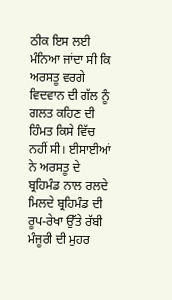ਠੀਕ ਇਸ ਲਈ ਮੰਨਿਆ ਜਾਂਦਾ ਸੀ ਕਿ ਅਰਸਤੂ ਵਰਗੇ ਵਿਦਵਾਨ ਦੀ ਗੱਲ ਨੂੰ ਗਲਤ ਕਹਿਣ ਦੀ ਹਿੰਮਤ ਕਿਸੇ ਵਿੱਚ ਨਹੀਂ ਸੀ। ਈਸਾਈਆਂ ਨੇ ਅਰਸਤੂ ਦੇ ਬ੍ਰਹਿਮੰਡ ਨਾਲ ਰਲਦੇ ਮਿਲਦੇ ਬ੍ਰਹਿਮੰਡ ਦੀ ਰੂਪ-ਰੇਖਾ ਉੱਤੇ ਰੱਬੀ ਮੰਜੂਰੀ ਦੀ ਮੁਹਰ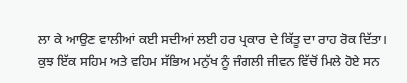ਲਾ ਕੇ ਆਉਣ ਵਾਲੀਆਂ ਕਈ ਸਦੀਆਂ ਲਈ ਹਰ ਪ੍ਰਕਾਰ ਦੇ ਕਿੱਤੂ ਦਾ ਰਾਹ ਰੋਕ ਦਿੱਤਾ।
ਕੁਝ ਇੱਕ ਸਹਿਮ ਅਤੇ ਵਹਿਮ ਸੱਭਿਅ ਮਨੁੱਖ ਨੂੰ ਜੰਗਲੀ ਜੀਵਨ ਵਿੱਚੋਂ ਮਿਲੇ ਹੋਏ ਸਨ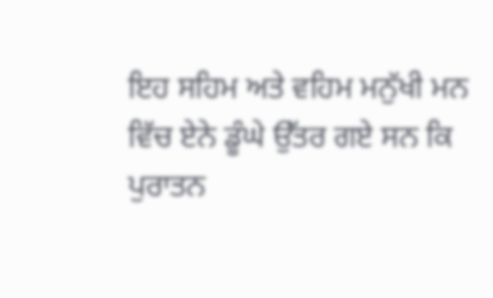ਇਹ ਸਹਿਮ ਅਤੇ ਵਹਿਮ ਮਨੁੱਖੀ ਮਨ ਵਿੱਚ ਏਨੇ ਡੂੰਘੇ ਉੱਤਰ ਗਏ ਸਨ ਕਿ ਪੁਰਾਤਨ